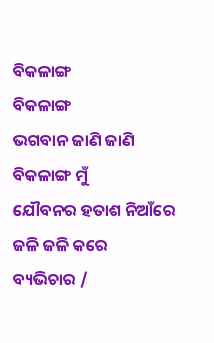ବିକଳାଙ୍ଗ
ବିକଳାଙ୍ଗ
ଭଗବାନ ଜାଣି ଜାଣି
ବିକଳାଙ୍ଗ ମୁଁ
ଯୌବନର ହତାଶ ନିଆଁରେ
ଜଳି ଜଳି କରେ
ବ୍ୟଭିଚାର /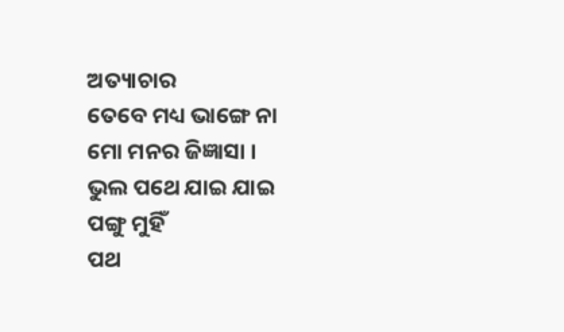ଅତ୍ୟାଚାର
ତେବେ ମଧ୍ୟ ଭାଙ୍ଗେ ନା
ମୋ ମନର ଜିଜ୍ଞାସା ।
ଭୁଲ ପଥେ ଯାଇ ଯାଇ
ପଙ୍ଗୁ ମୁହିଁ
ପଥ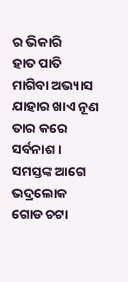ର ଭିକାରି
ହାତ ପାତି ମାଗିବା ଅଭ୍ୟାସ
ଯାହାର ଖାଏ ନୂଣ
ତାର କରେ ସର୍ବନାଶ ।
ସମସ୍ତଙ୍କ ଆଗେ ଭଦ୍ରଲୋକ
ଗୋଡ ଚଟା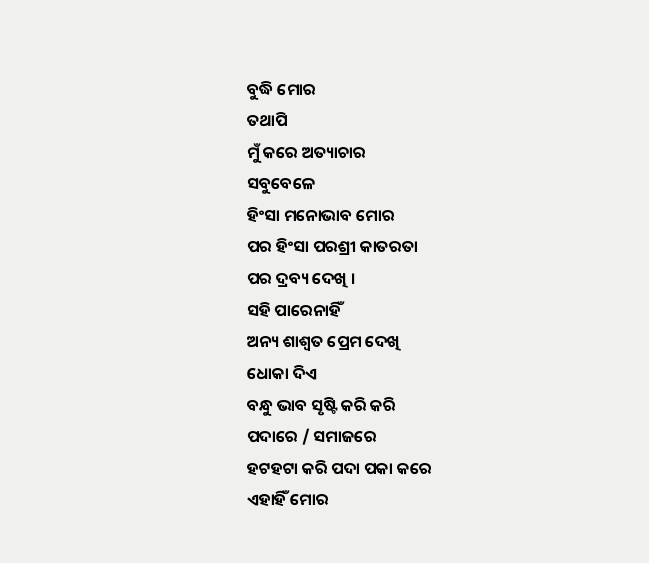ବୁଦ୍ଧି ମୋର
ତଥାପି
ମୁଁ କରେ ଅତ୍ୟାଚାର
ସବୁବେଳେ
ହିଂସା ମନୋଭାବ ମୋର
ପର ହିଂସା ପରଶ୍ରୀ କାତରତା
ପର ଦ୍ରବ୍ୟ ଦେଖି ।
ସହି ପାରେନାହିଁ
ଅନ୍ୟ ଶାଶ୍ଵତ ପ୍ରେମ ଦେଖି
ଧୋକା ଦିଏ
ବନ୍ଧୁ ଭାବ ସୃଷ୍ଟି କରି କରି
ପଦାରେ / ସମାଜରେ
ହଟହଟା କରି ପଦା ପକା କରେ
ଏହାହିଁ ମୋର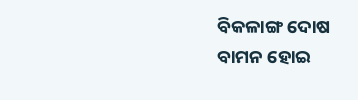ବିକଳାଙ୍ଗ ଦୋଷ
ବାମନ ହୋଇ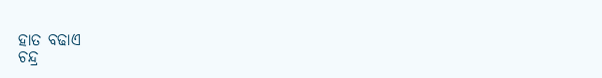ହାତ ବଢାଏ
ଚନ୍ଦ୍ର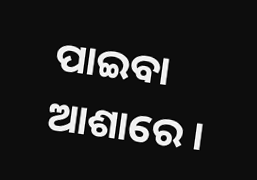ପାଇବା ଆଶାରେ ।